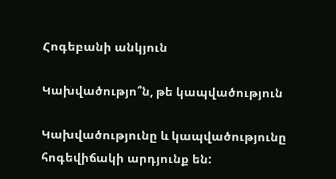Հոգեբանի անկյուն

Կախվածությո՞ն, թե կապվածություն

Կախվածությունը և կապվածությունը հոգեվիճակի արդյունք են: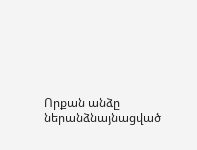Որքան անձը ներանձնայնացված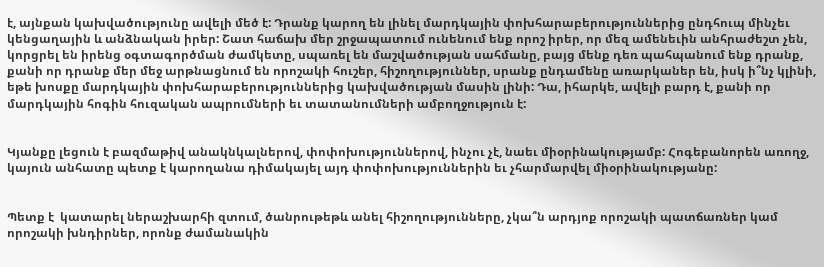է, այնքան կախվածությունը ավելի մեծ է: Դրանք կարող են լինել մարդկային փոխհարաբերություններից ընդհուպ մինչեւ կենցաղային և անձնական իրեր: Շատ հաճախ մեր շրջապատում ունենում ենք որոշ իրեր, որ մեզ ամենեւին անհրաժեշտ չեն, կորցրել են իրենց օգտագործման ժամկետը, սպառել են մաշվածության սահմանը, բայց մենք դեռ պահպանում ենք դրանք, քանի որ դրանք մեր մեջ արթնացնում են որոշակի հուշեր, հիշողություններ, սրանք ընդամենը առարկաներ են, իսկ ի՞նչ կլինի, եթե խոսքը մարդկային փոխհարաբերություններից կախվածության մասին լինի: Դա, իհարկե, ավելի բարդ է, քանի որ մարդկային հոգին հուզական ապրումների եւ տատանումների ամբողջություն է:


Կյանքը լեցուն է բազմաթիվ անակնկալներով, փոփոխություններով, ինչու չէ, նաեւ միօրինակությամբ: Հոգեբանորեն առողջ, կայուն անհատը պետք է կարողանա դիմակայել այդ փոփոխություններին եւ չհարմարվել միօրինակությանը:


Պետք է  կատարել ներաշխարհի զտում, ծանրութեթև անել հիշողությունները, չկա՞ն արդյոք որոշակի պատճառներ կամ որոշակի խնդիրներ, որոնք ժամանակին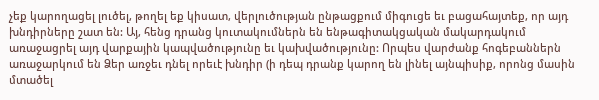չեք կարողացել լուծել, թողել եք կիսատ, վերլուծության ընթացքում միգուցե եւ բացահայտեք, որ այդ խնդիրները շատ են: Այ, հենց դրանց կուտակումներն են ենթագիտակցական մակարդակում առաջացրել այդ վարքային կապվածությունը եւ կախվածությունը: Որպես վարժանք հոգեբաններն առաջարկում են Ձեր առջեւ դնել որեւէ խնդիր (ի դեպ դրանք կարող են լինել այնպիսիք, որոնց մասին մտածել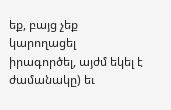եք, բայց չեք կարողացել իրագործել, այժմ եկել է ժամանակը) եւ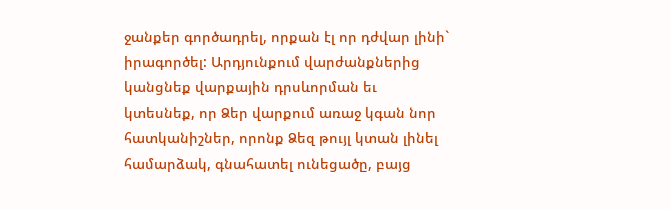ջանքեր գործադրել, որքան էլ որ դժվար լինի` իրագործել: Արդյունքում վարժանքներից կանցնեք վարքային դրսևորման եւ կտեսնեք, որ Ձեր վարքում առաջ կգան նոր հատկանիշներ, որոնք Ձեզ թույլ կտան լինել համարձակ, գնահատել ունեցածը, բայց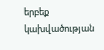երբեք կախվածության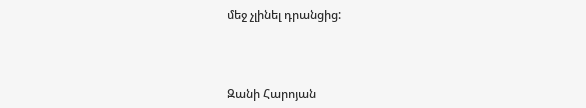մեջ չլինել դրանցից:



Զանի Հարոյան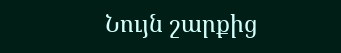Նույն շարքից